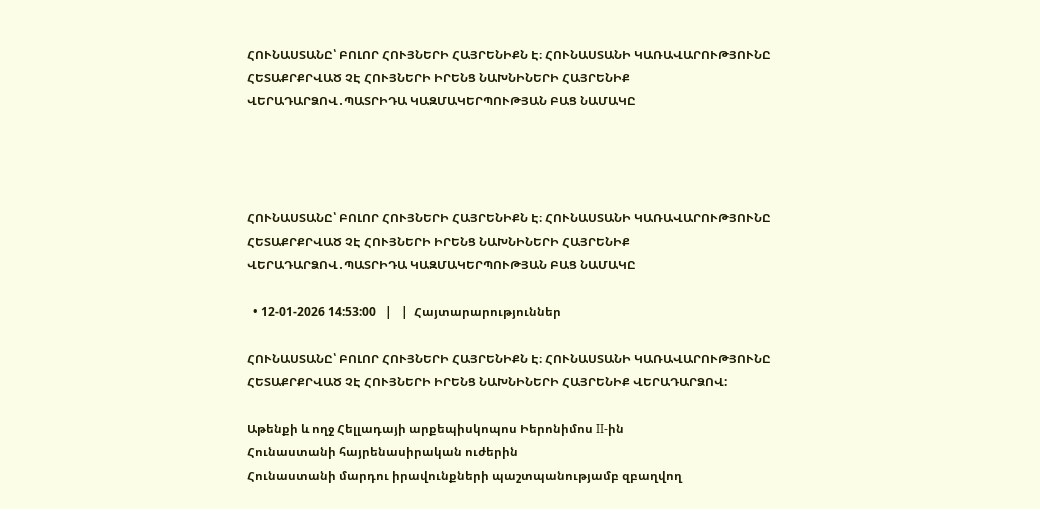ՀՈՒՆԱՍՏԱՆԸ՝ ԲՈԼՈՐ ՀՈՒՅՆԵՐԻ ՀԱՅՐԵՆԻՔՆ Է։ ՀՈՒՆԱՍՏԱՆԻ ԿԱՌԱՎԱՐՈՒԹՅՈՒՆԸ ՀԵՏԱՔՐՔՐՎԱԾ ՉԷ ՀՈՒՅՆԵՐԻ ԻՐԵՆՑ ՆԱԽՆԻՆԵՐԻ ՀԱՅՐԵՆԻՔ ՎԵՐԱԴԱՐՁՈՎ․ՊԱՏՐԻԴԱ ԿԱԶՄԱԿԵՐՊՈՒԹՅԱՆ ԲԱՑ ՆԱՄԱԿԸ




ՀՈՒՆԱՍՏԱՆԸ՝ ԲՈԼՈՐ ՀՈՒՅՆԵՐԻ ՀԱՅՐԵՆԻՔՆ Է։ ՀՈՒՆԱՍՏԱՆԻ ԿԱՌԱՎԱՐՈՒԹՅՈՒՆԸ ՀԵՏԱՔՐՔՐՎԱԾ ՉԷ ՀՈՒՅՆԵՐԻ ԻՐԵՆՑ ՆԱԽՆԻՆԵՐԻ ՀԱՅՐԵՆԻՔ ՎԵՐԱԴԱՐՁՈՎ․ՊԱՏՐԻԴԱ ԿԱԶՄԱԿԵՐՊՈՒԹՅԱՆ ԲԱՑ ՆԱՄԱԿԸ

  • 12-01-2026 14:53:00   |   |  Հայտարարություններ

ՀՈՒՆԱՍՏԱՆԸ՝ ԲՈԼՈՐ ՀՈՒՅՆԵՐԻ ՀԱՅՐԵՆԻՔՆ Է։ ՀՈՒՆԱՍՏԱՆԻ ԿԱՌԱՎԱՐՈՒԹՅՈՒՆԸ  ՀԵՏԱՔՐՔՐՎԱԾ ՉԷ ՀՈՒՅՆԵՐԻ ԻՐԵՆՑ ՆԱԽՆԻՆԵՐԻ ՀԱՅՐԵՆԻՔ ՎԵՐԱԴԱՐՁՈՎ:

Աթենքի և ողջ Հելլադայի արքեպիսկոպոս Իերոնիմոս II-ին
Հունաստանի հայրենասիրական ուժերին
Հունաստանի մարդու իրավունքների պաշտպանությամբ զբաղվող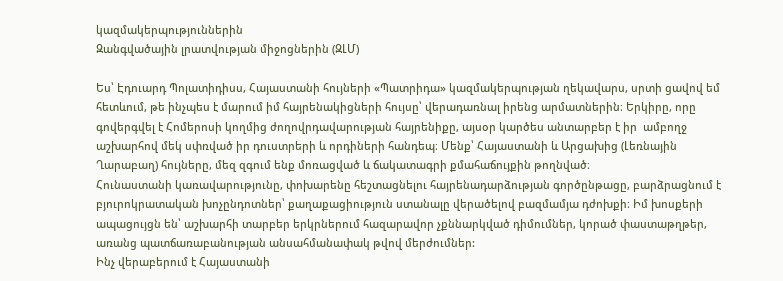կազմակերպություններին
Զանգվածային լրատվության միջոցներին (ԶԼՄ)

Ես՝ Էդուարդ Պոլատիդիսս, Հայաստանի հույների «Պատրիդա» կազմակերպության ղեկավարս, սրտի ցավով եմ հետևում, թե ինչպես է մարում իմ հայրենակիցների հույսը՝ վերադառնալ իրենց արմատներին։ Երկիրը, որը գովերգվել է Հոմերոսի կողմից ժողովրդավարության հայրենիքը, այսօր կարծես անտարբեր է իր  ամբողջ աշխարհով մեկ սփռված իր դուստրերի և որդիների հանդեպ։ Մենք՝ Հայաստանի և Արցախից (Լեռնային Ղարաբաղ) հույները, մեզ զգում ենք մոռացված և ճակատագրի քմահաճույքին թողնված։
Հունաստանի կառավարությունը, փոխարենը հեշտացնելու հայրենադարձության գործընթացը, բարձրացնում է բյուրոկրատական խոչընդոտներ՝ քաղաքացիություն ստանալը վերածելով բազմամյա դժոխքի։ Իմ խոսքերի ապացույցն են՝ աշխարհի տարբեր երկրներում հազարավոր չքննարկված դիմումներ, կորած փաստաթղթեր, առանց պատճառաբանության անսահմանափակ թվով մերժումներ:
Ինչ վերաբերում է Հայաստանի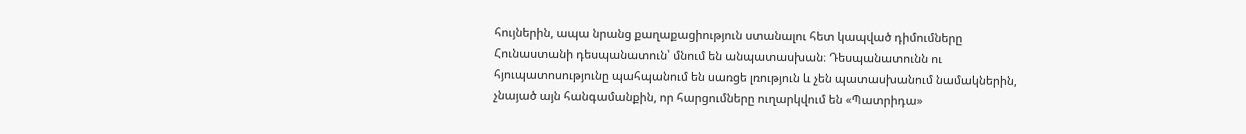հույներին, ապա նրանց քաղաքացիություն ստանալու հետ կապված դիմումները Հունաստանի դեսպանատուն՝ մնում են անպատասխան։ Դեսպանատունն ու հյուպատոսությունը պահպանում են սառցե լռություն և չեն պատասխանում նամակներին, չնայած այն հանգամանքին, որ հարցումները ուղարկվում են «Պատրիդա»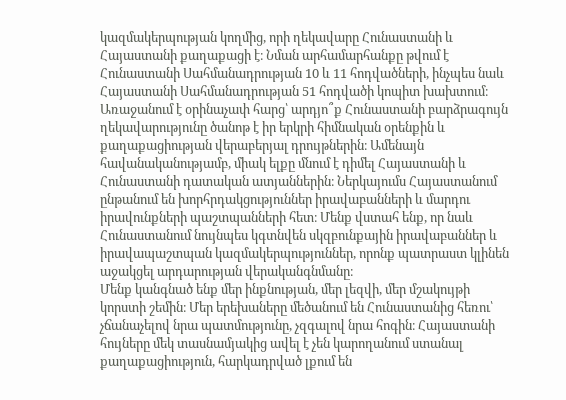կազմակերպության կողմից, որի ղեկավարը Հունաստանի և Հայաստանի քաղաքացի է։ Նման արհամարհանքը թվում է Հունաստանի Սահմանադրության 10 և 11 հոդվածների, ինչպես նաև Հայաստանի Սահմանադրության 51 հոդվածի կոպիտ խախտում։ Առաջանում է օրինաչափ հարց՝ արդյո՞ք Հունաստանի բարձրագույն ղեկավարությունը ծանոթ է իր երկրի հիմնական օրենքին և քաղաքացիության վերաբերյալ դրույթներին։ Ամենայն հավանականությամբ, միակ ելքը մնում է դիմել Հայաստանի և Հունաստանի դատական ատյաններին։ Ներկայումս Հայաստանում ընթանում են խորհրդակցություններ իրավաբանների և մարդու իրավունքների պաշտպանների հետ։ Մենք վստահ ենք, որ նաև Հունաստանում նույնպես կգտնվեն սկզբունքային իրավաբաններ և իրավապաշտպան կազմակերպություններ, որոնք պատրաստ կլինեն աջակցել արդարության վերականգնմանը։
Մենք կանգնած ենք մեր ինքնության, մեր լեզվի, մեր մշակույթի կորստի շեմին։ Մեր երեխաները մեծանում են Հունաստանից հեռու՝ չճանաչելով նրա պատմությունը, չզգալով նրա հոգին։ Հայաստանի հույները մեկ տասնամյակից ավել է չեն կարողանում ստանալ քաղաքացիություն, հարկադրված լքում են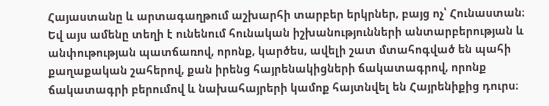Հայաստանը և արտագաղթում աշխարհի տարբեր երկրներ, բայց ոչ՝ Հունաստան։
Եվ այս ամենը տեղի է ունենում հունական իշխանությունների անտարբերության և անփութության պատճառով, որոնք, կարծես, ավելի շատ մտահոգված են պահի քաղաքական շահերով, քան իրենց հայրենակիցների ճակատագրով, որոնք ճակատագրի բերումով և նախահայրերի կամոք հայտնվել են Հայրենիքից դուրս։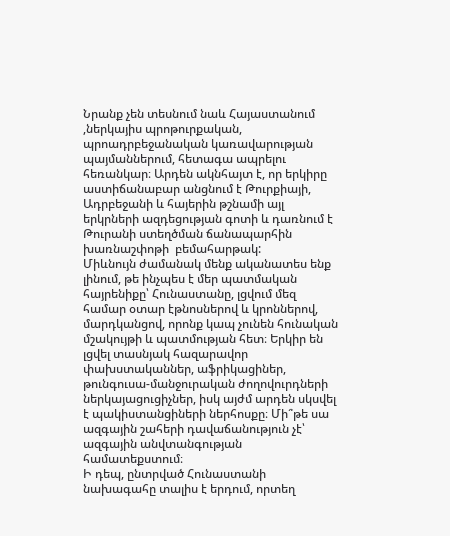Նրանք չեն տեսնում նաև Հայաստանում ,ներկայիս պրոթուրքական, պրոադրբեջանական կառավարության պայմաններում, հետագա ապրելու հեռանկար։ Արդեն ակնհայտ է, որ երկիրը աստիճանաբար անցնում է Թուրքիայի, Ադրբեջանի և հայերին թշնամի այլ երկրների ազդեցության գոտի և դառնում է Թուրանի ստեղծման ճանապարհին խառնաշփոթի  բեմահարթակ:
Միևնույն ժամանակ մենք ականատես ենք լինում, թե ինչպես է մեր պատմական հայրենիքը՝ Հունաստանը, լցվում մեզ համար օտար էթնոսներով և կրոններով, մարդկանցով, որոնք կապ չունեն հունական մշակույթի և պատմության հետ։ Երկիր են լցվել տասնյակ հազարավոր փախստականներ, աֆրիկացիներ, թունգուսա-մանջուրական ժողովուրդների ներկայացուցիչներ, իսկ այժմ արդեն սկսվել է պակիստանցիների ներհոսքը։ Մի՞թե սա ազգային շահերի դավաճանություն չէ՝ ազգային անվտանգության համատեքստում։
Ի դեպ, ընտրված Հունաստանի նախագահը տալիս է երդում, որտեղ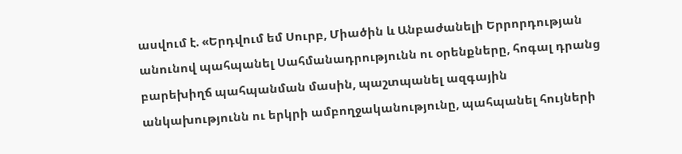ասվում է. «Երդվում եմ Սուրբ, Միածին և Անբաժանելի Երրորդության անունով պահպանել Սահմանադրությունն ու օրենքները, հոգալ դրանց բարեխիղճ պահպանման մասին, պաշտպանել ազգային անկախությունն ու երկրի ամբողջականությունը, պահպանել հույների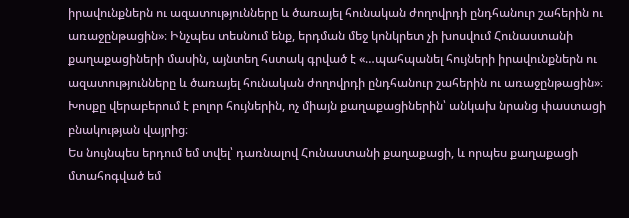իրավունքներն ու ազատությունները և ծառայել հունական ժողովրդի ընդհանուր շահերին ու առաջընթացին»։ Ինչպես տեսնում ենք, երդման մեջ կոնկրետ չի խոսվում Հունաստանի քաղաքացիների մասին, այնտեղ հստակ գրված է «…պահպանել հույների իրավունքներն ու ազատությունները և ծառայել հունական ժողովրդի ընդհանուր շահերին ու առաջընթացին»։ Խոսքը վերաբերում է բոլոր հույներին, ոչ միայն քաղաքացիներին՝ անկախ նրանց փաստացի բնակության վայրից։
Ես նույնպես երդում եմ տվել՝ դառնալով Հունաստանի քաղաքացի, և որպես քաղաքացի մտահոգված եմ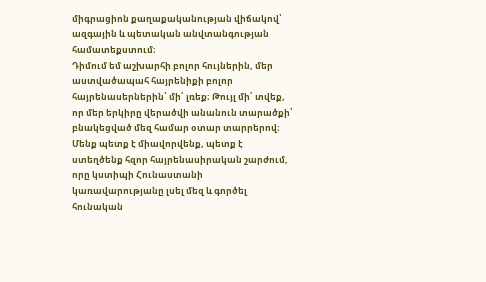միգրացիոն քաղաքականության վիճակով՝ ազգային և պետական անվտանգության համատեքստում։
Դիմում եմ աշխարհի բոլոր հույներին, մեր աստվածապահ հայրենիքի բոլոր հայրենասերներին՝ մի՛ լռեք։ Թույլ մի՛ տվեք, որ մեր երկիրը վերածվի անանուն տարածքի՝ բնակեցված մեզ համար օտար տարրերով։ Մենք պետք է միավորվենք, պետք է ստեղծենք հզոր հայրենասիրական շարժում, որը կստիպի Հունաստանի կառավարությանը լսել մեզ և գործել հունական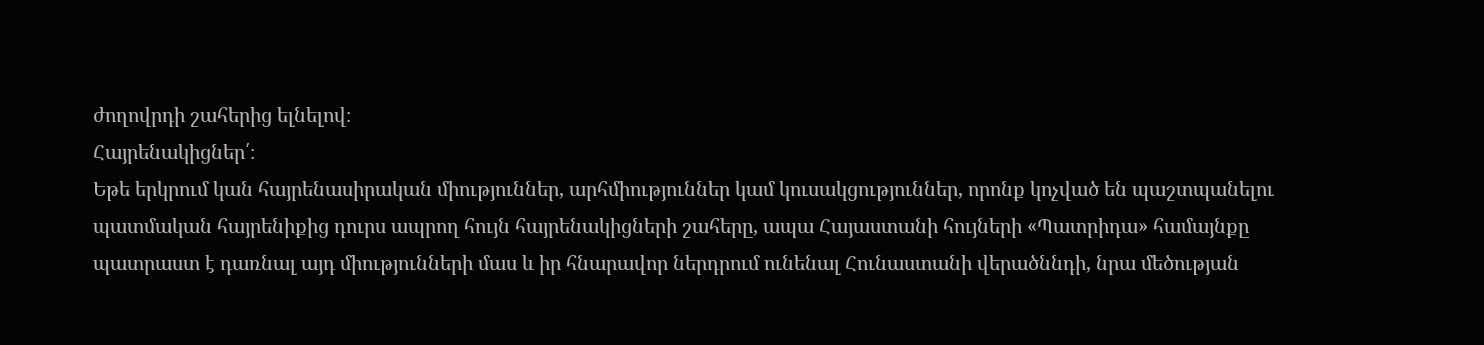ժողովրդի շահերից ելնելով։
Հայրենակիցներ՛։
Եթե երկրում կան հայրենասիրական միություններ, արհմիություններ կամ կուսակցություններ, որոնք կոչված են պաշտպանելու պատմական հայրենիքից դուրս ապրող հույն հայրենակիցների շահերը, ապա Հայաստանի հույների «Պատրիդա» համայնքը պատրաստ է դառնալ այդ միությունների մաս և իր հնարավոր ներդրում ունենալ Հունաստանի վերածննդի, նրա մեծության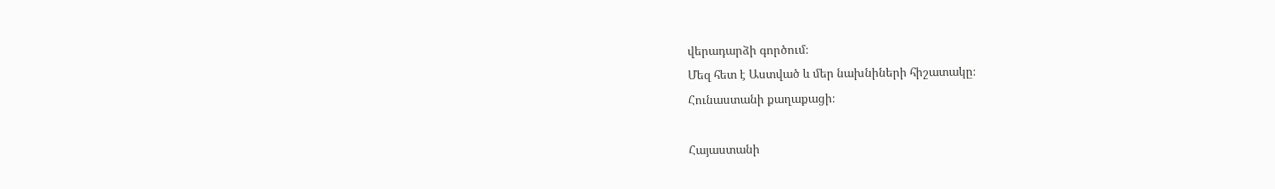վերադարձի գործում։
Մեզ հետ է Աստված և մեր նախնիների հիշատակը։
Հունաստանի քաղաքացի։

Հայաստանի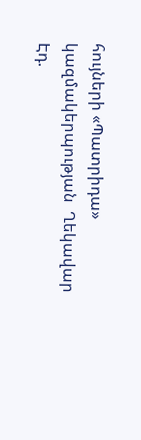հույների «Պատրիդա» կազմակերպության  Ղեկավար        Էդ.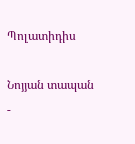Պոլատիդիս

Նոյյան տապան  -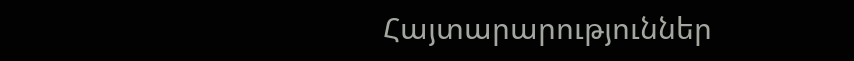Հայտարարություններ